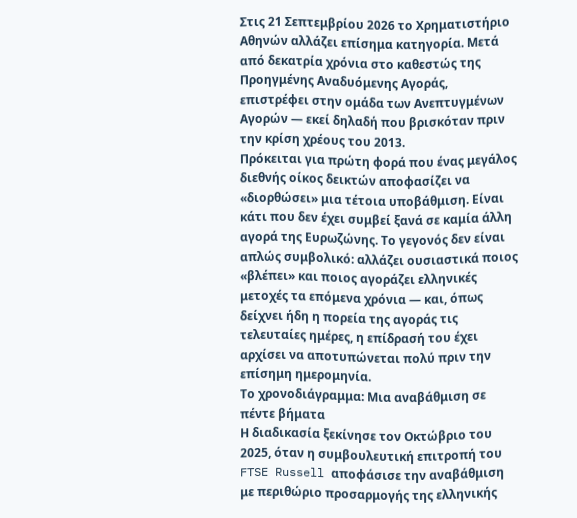Στις 21 Σεπτεμβρίου 2026 το Χρηματιστήριο Αθηνών αλλάζει επίσημα κατηγορία. Μετά από δεκατρία χρόνια στο καθεστώς της Προηγμένης Αναδυόμενης Αγοράς, επιστρέφει στην ομάδα των Ανεπτυγμένων Αγορών — εκεί δηλαδή που βρισκόταν πριν την κρίση χρέους του 2013.
Πρόκειται για πρώτη φορά που ένας μεγάλος διεθνής οίκος δεικτών αποφασίζει να «διορθώσει» μια τέτοια υποβάθμιση. Είναι κάτι που δεν έχει συμβεί ξανά σε καμία άλλη αγορά της Ευρωζώνης. Το γεγονός δεν είναι απλώς συμβολικό: αλλάζει ουσιαστικά ποιος «βλέπει» και ποιος αγοράζει ελληνικές μετοχές τα επόμενα χρόνια — και, όπως δείχνει ήδη η πορεία της αγοράς τις τελευταίες ημέρες, η επίδρασή του έχει αρχίσει να αποτυπώνεται πολύ πριν την επίσημη ημερομηνία.
Το χρονοδιάγραμμα: Μια αναβάθμιση σε πέντε βήματα
Η διαδικασία ξεκίνησε τον Οκτώβριο του 2025, όταν η συμβουλευτική επιτροπή του FTSE Russell αποφάσισε την αναβάθμιση με περιθώριο προσαρμογής της ελληνικής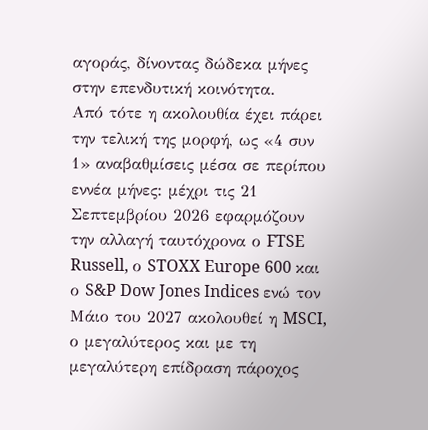αγοράς, δίνοντας δώδεκα μήνες στην επενδυτική κοινότητα.
Από τότε η ακολουθία έχει πάρει την τελική της μορφή, ως «4 συν 1» αναβαθμίσεις μέσα σε περίπου εννέα μήνες: μέχρι τις 21 Σεπτεμβρίου 2026 εφαρμόζουν την αλλαγή ταυτόχρονα ο FTSE Russell, ο STOXX Europe 600 και ο S&P Dow Jones Indices ενώ τον Μάιο του 2027 ακολουθεί η MSCI, ο μεγαλύτερος και με τη μεγαλύτερη επίδραση πάροχος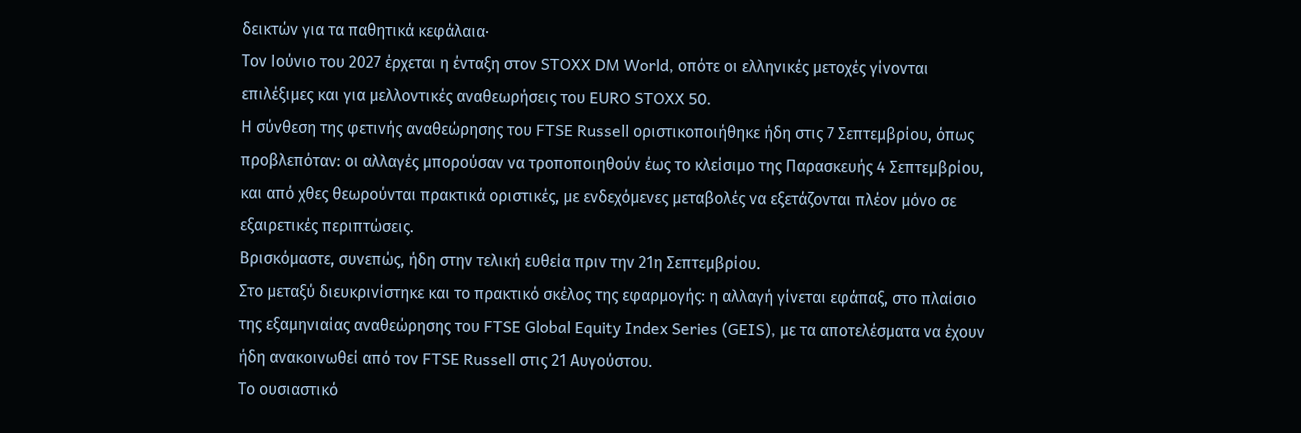δεικτών για τα παθητικά κεφάλαια·
Τον Ιούνιο του 2027 έρχεται η ένταξη στον STOXX DM World, οπότε οι ελληνικές μετοχές γίνονται επιλέξιμες και για μελλοντικές αναθεωρήσεις του EURO STOXX 50.
Η σύνθεση της φετινής αναθεώρησης του FTSE Russell οριστικοποιήθηκε ήδη στις 7 Σεπτεμβρίου, όπως προβλεπόταν: οι αλλαγές μπορούσαν να τροποποιηθούν έως το κλείσιμο της Παρασκευής 4 Σεπτεμβρίου, και από χθες θεωρούνται πρακτικά οριστικές, με ενδεχόμενες μεταβολές να εξετάζονται πλέον μόνο σε εξαιρετικές περιπτώσεις.
Βρισκόμαστε, συνεπώς, ήδη στην τελική ευθεία πριν την 21η Σεπτεμβρίου.
Στο μεταξύ διευκρινίστηκε και το πρακτικό σκέλος της εφαρμογής: η αλλαγή γίνεται εφάπαξ, στο πλαίσιο της εξαμηνιαίας αναθεώρησης του FTSE Global Equity Index Series (GEIS), με τα αποτελέσματα να έχουν ήδη ανακοινωθεί από τον FTSE Russell στις 21 Αυγούστου.
Το ουσιαστικό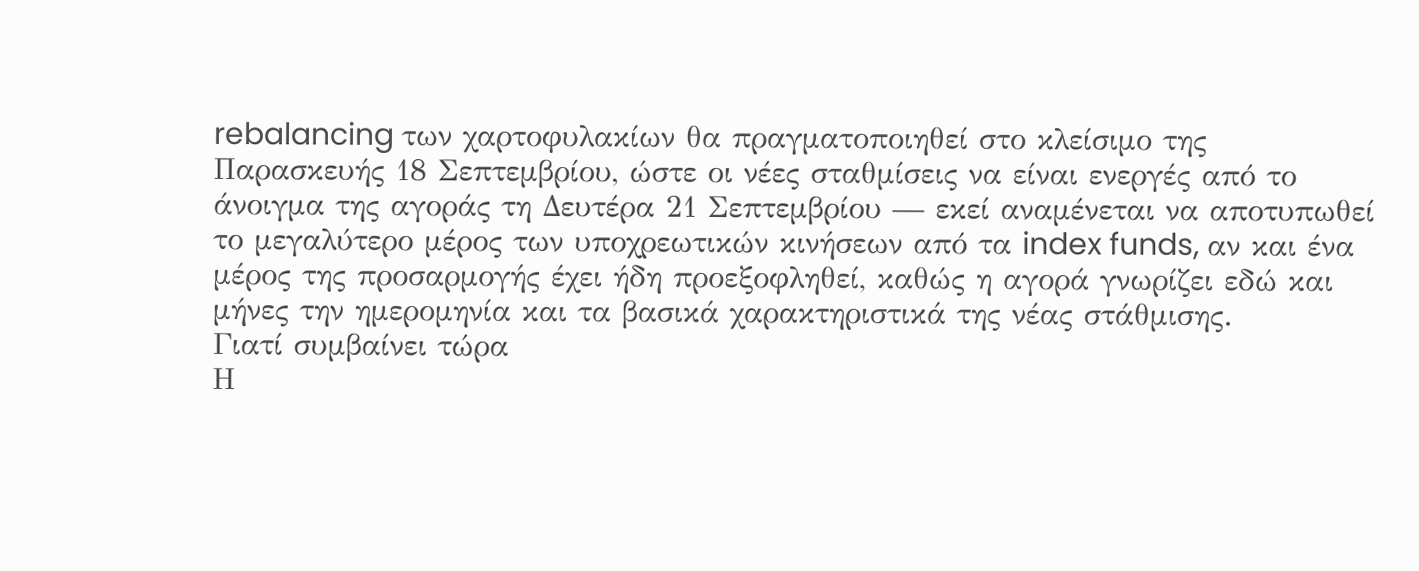rebalancing των χαρτοφυλακίων θα πραγματοποιηθεί στο κλείσιμο της Παρασκευής 18 Σεπτεμβρίου, ώστε οι νέες σταθμίσεις να είναι ενεργές από το άνοιγμα της αγοράς τη Δευτέρα 21 Σεπτεμβρίου — εκεί αναμένεται να αποτυπωθεί το μεγαλύτερο μέρος των υποχρεωτικών κινήσεων από τα index funds, αν και ένα μέρος της προσαρμογής έχει ήδη προεξοφληθεί, καθώς η αγορά γνωρίζει εδώ και μήνες την ημερομηνία και τα βασικά χαρακτηριστικά της νέας στάθμισης.
Γιατί συμβαίνει τώρα
Η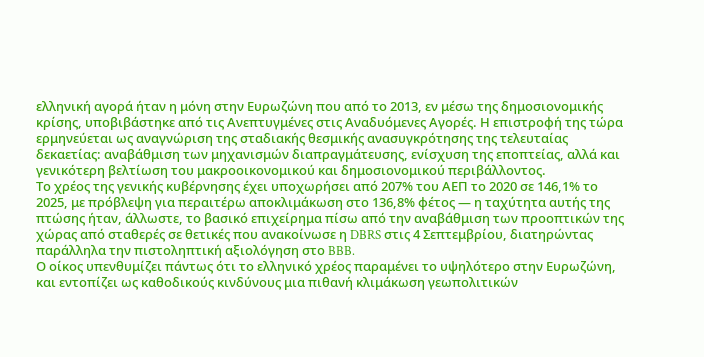ελληνική αγορά ήταν η μόνη στην Ευρωζώνη που από το 2013, εν μέσω της δημοσιονομικής κρίσης, υποβιβάστηκε από τις Ανεπτυγμένες στις Αναδυόμενες Αγορές. Η επιστροφή της τώρα ερμηνεύεται ως αναγνώριση της σταδιακής θεσμικής ανασυγκρότησης της τελευταίας δεκαετίας: αναβάθμιση των μηχανισμών διαπραγμάτευσης, ενίσχυση της εποπτείας, αλλά και γενικότερη βελτίωση του μακροοικονομικού και δημοσιονομικού περιβάλλοντος.
Το χρέος της γενικής κυβέρνησης έχει υποχωρήσει από 207% του ΑΕΠ το 2020 σε 146,1% το 2025, με πρόβλεψη για περαιτέρω αποκλιμάκωση στο 136,8% φέτος — η ταχύτητα αυτής της πτώσης ήταν, άλλωστε, το βασικό επιχείρημα πίσω από την αναβάθμιση των προοπτικών της χώρας από σταθερές σε θετικές που ανακοίνωσε η DBRS στις 4 Σεπτεμβρίου, διατηρώντας παράλληλα την πιστοληπτική αξιολόγηση στο BBB.
Ο οίκος υπενθυμίζει πάντως ότι το ελληνικό χρέος παραμένει το υψηλότερο στην Ευρωζώνη, και εντοπίζει ως καθοδικούς κινδύνους μια πιθανή κλιμάκωση γεωπολιτικών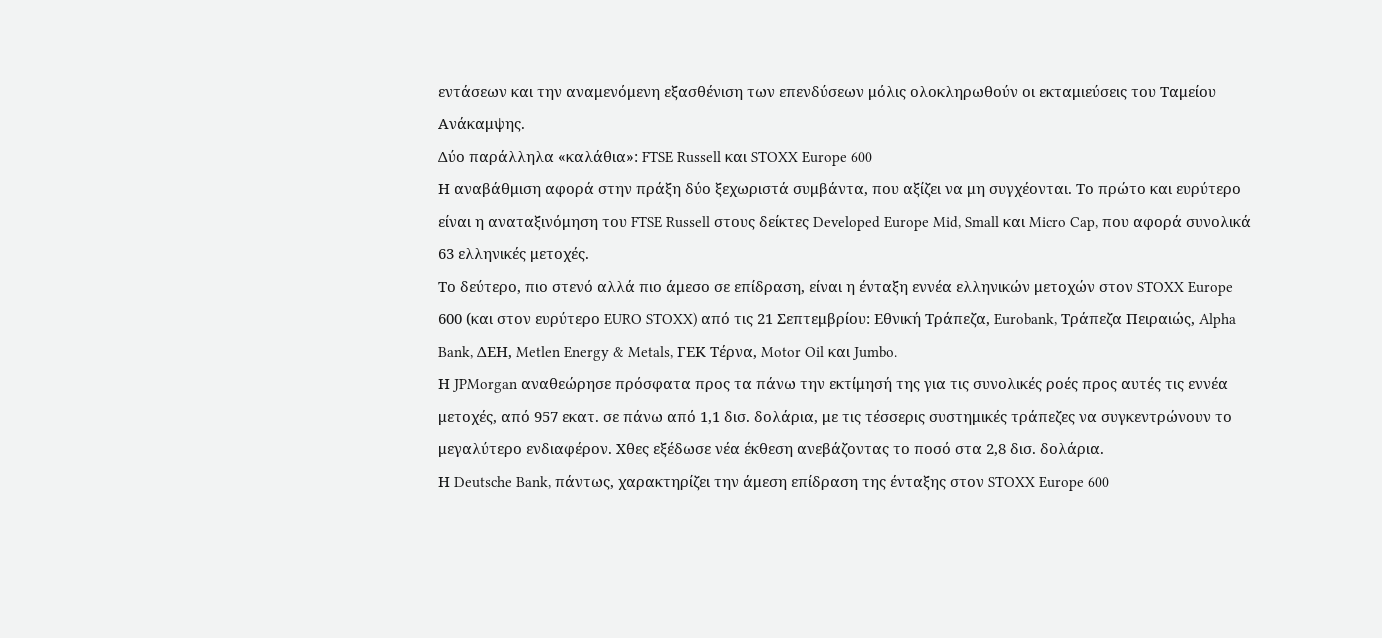εντάσεων και την αναμενόμενη εξασθένιση των επενδύσεων μόλις ολοκληρωθούν οι εκταμιεύσεις του Ταμείου Ανάκαμψης.
Δύο παράλληλα «καλάθια»: FTSE Russell και STOXX Europe 600
Η αναβάθμιση αφορά στην πράξη δύο ξεχωριστά συμβάντα, που αξίζει να μη συγχέονται. Το πρώτο και ευρύτερο είναι η αναταξινόμηση του FTSE Russell στους δείκτες Developed Europe Mid, Small και Micro Cap, που αφορά συνολικά 63 ελληνικές μετοχές.
Το δεύτερο, πιο στενό αλλά πιο άμεσο σε επίδραση, είναι η ένταξη εννέα ελληνικών μετοχών στον STOXX Europe 600 (και στον ευρύτερο EURO STOXX) από τις 21 Σεπτεμβρίου: Εθνική Τράπεζα, Eurobank, Τράπεζα Πειραιώς, Alpha Bank, ΔΕΗ, Metlen Energy & Metals, ΓΕΚ Τέρνα, Motor Oil και Jumbo.
Η JPMorgan αναθεώρησε πρόσφατα προς τα πάνω την εκτίμησή της για τις συνολικές ροές προς αυτές τις εννέα μετοχές, από 957 εκατ. σε πάνω από 1,1 δισ. δολάρια, με τις τέσσερις συστημικές τράπεζες να συγκεντρώνουν το μεγαλύτερο ενδιαφέρον. Χθες εξέδωσε νέα έκθεση ανεβάζοντας το ποσό στα 2,8 δισ. δολάρια.
Η Deutsche Bank, πάντως, χαρακτηρίζει την άμεση επίδραση της ένταξης στον STOXX Europe 600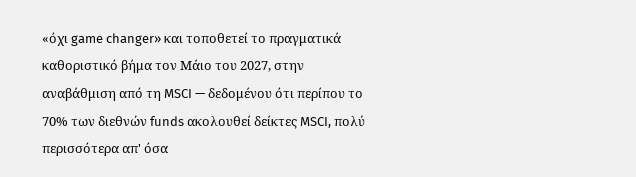«όχι game changer» και τοποθετεί το πραγματικά καθοριστικό βήμα τον Μάιο του 2027, στην αναβάθμιση από τη MSCI — δεδομένου ότι περίπου το 70% των διεθνών funds ακολουθεί δείκτες MSCI, πολύ περισσότερα απ' όσα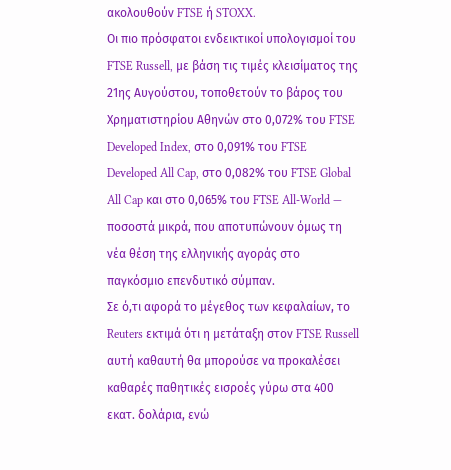ακολουθούν FTSE ή STOXX.
Οι πιο πρόσφατοι ενδεικτικοί υπολογισμοί του FTSE Russell, με βάση τις τιμές κλεισίματος της 21ης Αυγούστου, τοποθετούν το βάρος του Χρηματιστηρίου Αθηνών στο 0,072% του FTSE Developed Index, στο 0,091% του FTSE Developed All Cap, στο 0,082% του FTSE Global All Cap και στο 0,065% του FTSE All-World — ποσοστά μικρά, που αποτυπώνουν όμως τη νέα θέση της ελληνικής αγοράς στο παγκόσμιο επενδυτικό σύμπαν.
Σε ό,τι αφορά το μέγεθος των κεφαλαίων, το Reuters εκτιμά ότι η μετάταξη στον FTSE Russell αυτή καθαυτή θα μπορούσε να προκαλέσει καθαρές παθητικές εισροές γύρω στα 400 εκατ. δολάρια, ενώ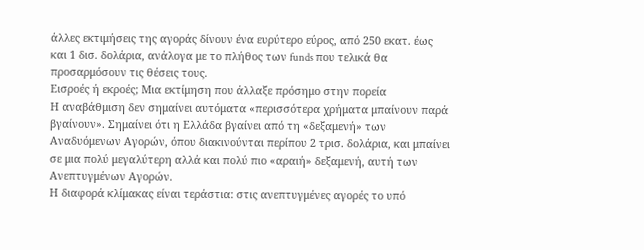άλλες εκτιμήσεις της αγοράς δίνουν ένα ευρύτερο εύρος, από 250 εκατ. έως και 1 δισ. δολάρια, ανάλογα με το πλήθος των funds που τελικά θα προσαρμόσουν τις θέσεις τους.
Εισροές ή εκροές; Μια εκτίμηση που άλλαξε πρόσημο στην πορεία
Η αναβάθμιση δεν σημαίνει αυτόματα «περισσότερα χρήματα μπαίνουν παρά βγαίνουν». Σημαίνει ότι η Ελλάδα βγαίνει από τη «δεξαμενή» των Αναδυόμενων Αγορών, όπου διακινούνται περίπου 2 τρισ. δολάρια, και μπαίνει σε μια πολύ μεγαλύτερη αλλά και πολύ πιο «αραιή» δεξαμενή, αυτή των Ανεπτυγμένων Αγορών.
Η διαφορά κλίμακας είναι τεράστια: στις ανεπτυγμένες αγορές το υπό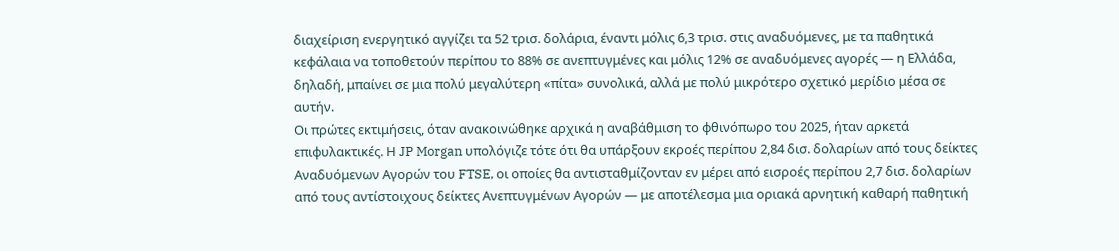διαχείριση ενεργητικό αγγίζει τα 52 τρισ. δολάρια, έναντι μόλις 6,3 τρισ. στις αναδυόμενες, με τα παθητικά κεφάλαια να τοποθετούν περίπου το 88% σε ανεπτυγμένες και μόλις 12% σε αναδυόμενες αγορές — η Ελλάδα, δηλαδή, μπαίνει σε μια πολύ μεγαλύτερη «πίτα» συνολικά, αλλά με πολύ μικρότερο σχετικό μερίδιο μέσα σε αυτήν.
Οι πρώτες εκτιμήσεις, όταν ανακοινώθηκε αρχικά η αναβάθμιση το φθινόπωρο του 2025, ήταν αρκετά επιφυλακτικές. Η JP Morgan υπολόγιζε τότε ότι θα υπάρξουν εκροές περίπου 2,84 δισ. δολαρίων από τους δείκτες Αναδυόμενων Αγορών του FTSE, οι οποίες θα αντισταθμίζονταν εν μέρει από εισροές περίπου 2,7 δισ. δολαρίων από τους αντίστοιχους δείκτες Ανεπτυγμένων Αγορών — με αποτέλεσμα μια οριακά αρνητική καθαρή παθητική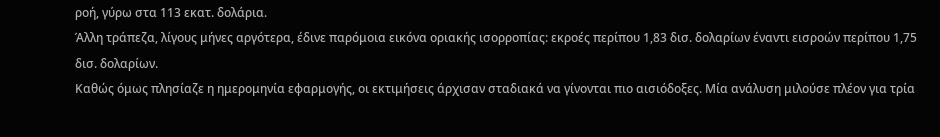ροή, γύρω στα 113 εκατ. δολάρια.
Άλλη τράπεζα, λίγους μήνες αργότερα, έδινε παρόμοια εικόνα οριακής ισορροπίας: εκροές περίπου 1,83 δισ. δολαρίων έναντι εισροών περίπου 1,75 δισ. δολαρίων.
Καθώς όμως πλησίαζε η ημερομηνία εφαρμογής, οι εκτιμήσεις άρχισαν σταδιακά να γίνονται πιο αισιόδοξες. Μία ανάλυση μιλούσε πλέον για τρία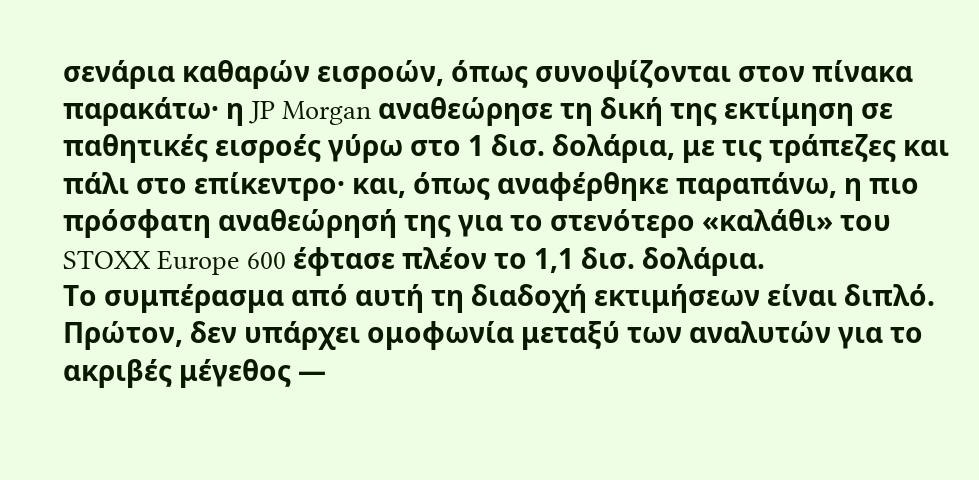σενάρια καθαρών εισροών, όπως συνοψίζονται στον πίνακα παρακάτω· η JP Morgan αναθεώρησε τη δική της εκτίμηση σε παθητικές εισροές γύρω στο 1 δισ. δολάρια, με τις τράπεζες και πάλι στο επίκεντρο· και, όπως αναφέρθηκε παραπάνω, η πιο πρόσφατη αναθεώρησή της για το στενότερο «καλάθι» του STOXX Europe 600 έφτασε πλέον το 1,1 δισ. δολάρια.
Το συμπέρασμα από αυτή τη διαδοχή εκτιμήσεων είναι διπλό. Πρώτον, δεν υπάρχει ομοφωνία μεταξύ των αναλυτών για το ακριβές μέγεθος —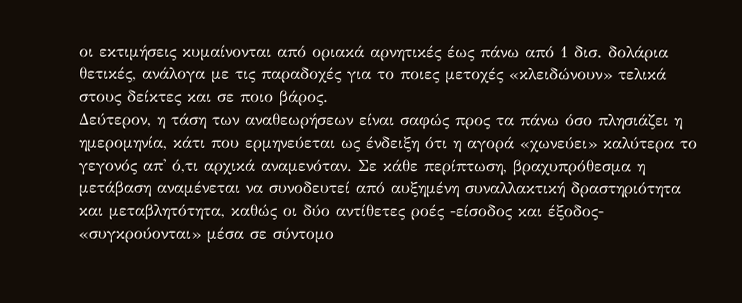οι εκτιμήσεις κυμαίνονται από οριακά αρνητικές έως πάνω από 1 δισ. δολάρια θετικές, ανάλογα με τις παραδοχές για το ποιες μετοχές «κλειδώνουν» τελικά στους δείκτες και σε ποιο βάρος.
Δεύτερον, η τάση των αναθεωρήσεων είναι σαφώς προς τα πάνω όσο πλησιάζει η ημερομηνία, κάτι που ερμηνεύεται ως ένδειξη ότι η αγορά «χωνεύει» καλύτερα το γεγονός απ' ό,τι αρχικά αναμενόταν. Σε κάθε περίπτωση, βραχυπρόθεσμα η μετάβαση αναμένεται να συνοδευτεί από αυξημένη συναλλακτική δραστηριότητα και μεταβλητότητα, καθώς οι δύο αντίθετες ροές -είσοδος και έξοδος- «συγκρούονται» μέσα σε σύντομο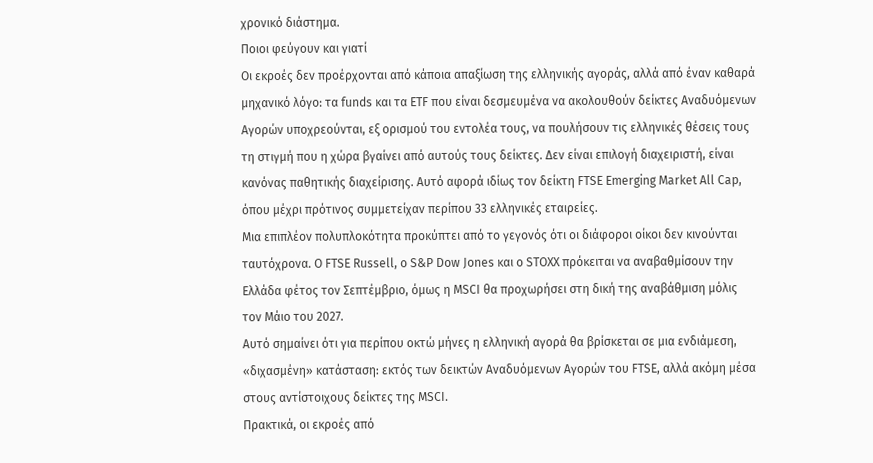χρονικό διάστημα.
Ποιοι φεύγουν και γιατί
Οι εκροές δεν προέρχονται από κάποια απαξίωση της ελληνικής αγοράς, αλλά από έναν καθαρά μηχανικό λόγο: τα funds και τα ETF που είναι δεσμευμένα να ακολουθούν δείκτες Αναδυόμενων Αγορών υποχρεούνται, εξ ορισμού του εντολέα τους, να πουλήσουν τις ελληνικές θέσεις τους τη στιγμή που η χώρα βγαίνει από αυτούς τους δείκτες. Δεν είναι επιλογή διαχειριστή, είναι κανόνας παθητικής διαχείρισης. Αυτό αφορά ιδίως τον δείκτη FTSE Emerging Market All Cap, όπου μέχρι πρότινος συμμετείχαν περίπου 33 ελληνικές εταιρείες.
Μια επιπλέον πολυπλοκότητα προκύπτει από το γεγονός ότι οι διάφοροι οίκοι δεν κινούνται ταυτόχρονα. Ο FTSE Russell, ο S&P Dow Jones και ο STOXX πρόκειται να αναβαθμίσουν την Ελλάδα φέτος τον Σεπτέμβριο, όμως η MSCI θα προχωρήσει στη δική της αναβάθμιση μόλις τον Μάιο του 2027.
Αυτό σημαίνει ότι για περίπου οκτώ μήνες η ελληνική αγορά θα βρίσκεται σε μια ενδιάμεση, «διχασμένη» κατάσταση: εκτός των δεικτών Αναδυόμενων Αγορών του FTSE, αλλά ακόμη μέσα στους αντίστοιχους δείκτες της MSCI.
Πρακτικά, οι εκροές από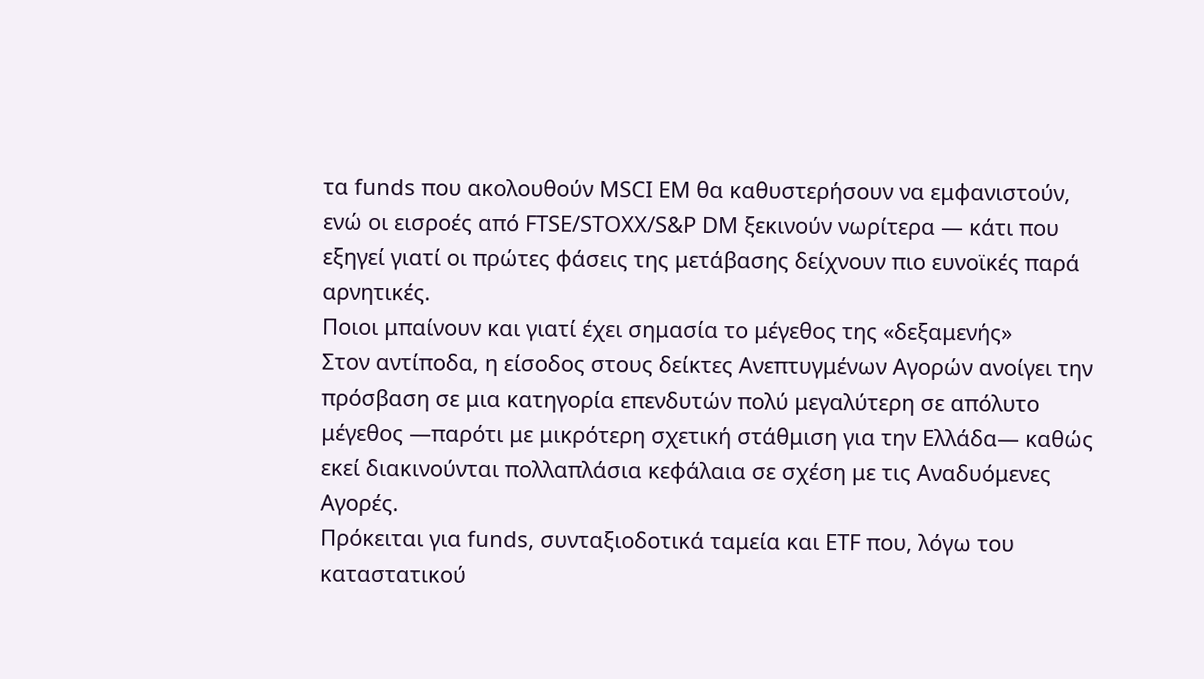τα funds που ακολουθούν MSCI EM θα καθυστερήσουν να εμφανιστούν, ενώ οι εισροές από FTSE/STOXX/S&P DM ξεκινούν νωρίτερα — κάτι που εξηγεί γιατί οι πρώτες φάσεις της μετάβασης δείχνουν πιο ευνοϊκές παρά αρνητικές.
Ποιοι μπαίνουν και γιατί έχει σημασία το μέγεθος της «δεξαμενής»
Στον αντίποδα, η είσοδος στους δείκτες Ανεπτυγμένων Αγορών ανοίγει την πρόσβαση σε μια κατηγορία επενδυτών πολύ μεγαλύτερη σε απόλυτο μέγεθος —παρότι με μικρότερη σχετική στάθμιση για την Ελλάδα— καθώς εκεί διακινούνται πολλαπλάσια κεφάλαια σε σχέση με τις Αναδυόμενες Αγορές.
Πρόκειται για funds, συνταξιοδοτικά ταμεία και ETF που, λόγω του καταστατικού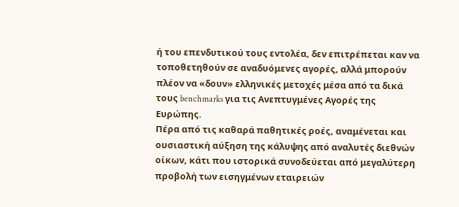ή του επενδυτικού τους εντολέα, δεν επιτρέπεται καν να τοποθετηθούν σε αναδυόμενες αγορές, αλλά μπορούν πλέον να «δουν» ελληνικές μετοχές μέσα από τα δικά τους benchmarks για τις Ανεπτυγμένες Αγορές της Ευρώπης.
Πέρα από τις καθαρά παθητικές ροές, αναμένεται και ουσιαστική αύξηση της κάλυψης από αναλυτές διεθνών οίκων, κάτι που ιστορικά συνοδεύεται από μεγαλύτερη προβολή των εισηγμένων εταιρειών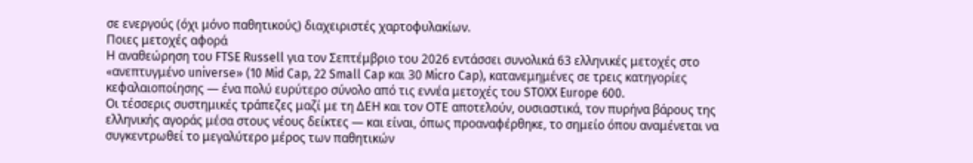σε ενεργούς (όχι μόνο παθητικούς) διαχειριστές χαρτοφυλακίων.
Ποιες μετοχές αφορά
Η αναθεώρηση του FTSE Russell για τον Σεπτέμβριο του 2026 εντάσσει συνολικά 63 ελληνικές μετοχές στο «ανεπτυγμένο universe» (10 Mid Cap, 22 Small Cap και 30 Micro Cap), κατανεμημένες σε τρεις κατηγορίες κεφαλαιοποίησης — ένα πολύ ευρύτερο σύνολο από τις εννέα μετοχές του STOXX Europe 600.
Οι τέσσερις συστημικές τράπεζες μαζί με τη ΔΕΗ και τον ΟΤΕ αποτελούν, ουσιαστικά, τον πυρήνα βάρους της ελληνικής αγοράς μέσα στους νέους δείκτες — και είναι, όπως προαναφέρθηκε, το σημείο όπου αναμένεται να συγκεντρωθεί το μεγαλύτερο μέρος των παθητικών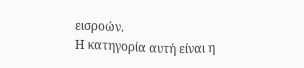εισροών.
Η κατηγορία αυτή είναι η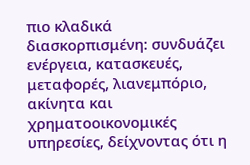πιο κλαδικά διασκορπισμένη: συνδυάζει ενέργεια, κατασκευές, μεταφορές, λιανεμπόριο, ακίνητα και χρηματοοικονομικές υπηρεσίες, δείχνοντας ότι η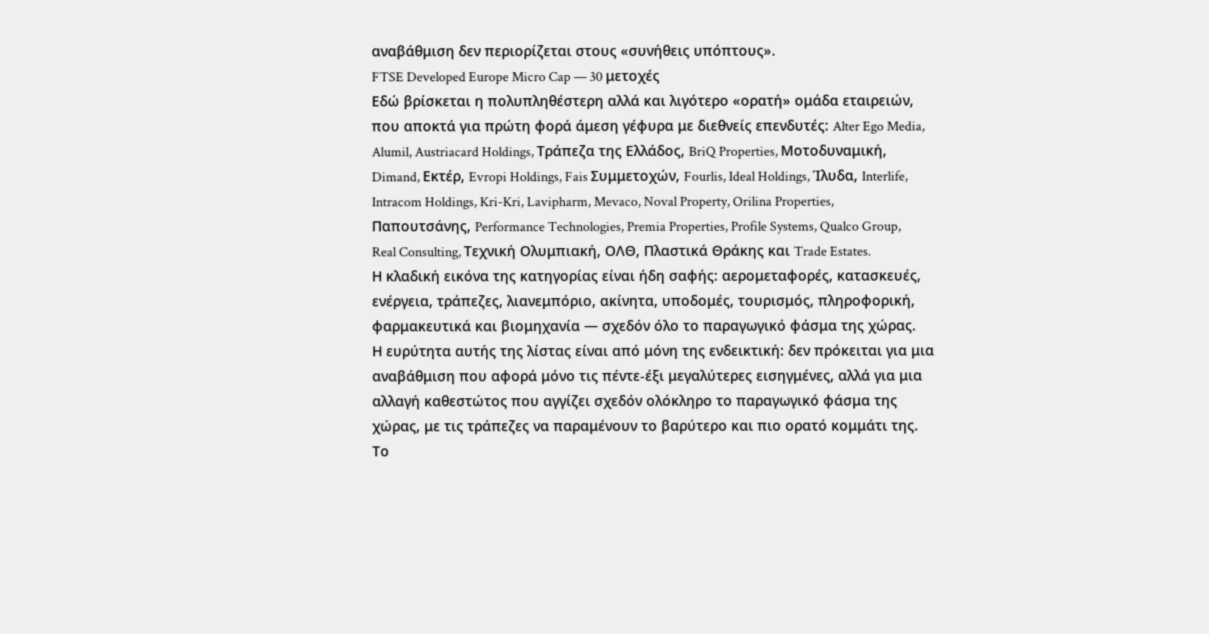αναβάθμιση δεν περιορίζεται στους «συνήθεις υπόπτους».
FTSE Developed Europe Micro Cap — 30 μετοχές
Εδώ βρίσκεται η πολυπληθέστερη αλλά και λιγότερο «ορατή» ομάδα εταιρειών, που αποκτά για πρώτη φορά άμεση γέφυρα με διεθνείς επενδυτές: Alter Ego Media, Alumil, Austriacard Holdings, Τράπεζα της Ελλάδος, BriQ Properties, Μοτοδυναμική, Dimand, Εκτέρ, Evropi Holdings, Fais Συμμετοχών, Fourlis, Ideal Holdings, Ίλυδα, Interlife, Intracom Holdings, Kri-Kri, Lavipharm, Mevaco, Noval Property, Orilina Properties, Παπουτσάνης, Performance Technologies, Premia Properties, Profile Systems, Qualco Group, Real Consulting, Τεχνική Ολυμπιακή, ΟΛΘ, Πλαστικά Θράκης και Trade Estates.
Η κλαδική εικόνα της κατηγορίας είναι ήδη σαφής: αερομεταφορές, κατασκευές, ενέργεια, τράπεζες, λιανεμπόριο, ακίνητα, υποδομές, τουρισμός, πληροφορική, φαρμακευτικά και βιομηχανία — σχεδόν όλο το παραγωγικό φάσμα της χώρας.
Η ευρύτητα αυτής της λίστας είναι από μόνη της ενδεικτική: δεν πρόκειται για μια αναβάθμιση που αφορά μόνο τις πέντε-έξι μεγαλύτερες εισηγμένες, αλλά για μια αλλαγή καθεστώτος που αγγίζει σχεδόν ολόκληρο το παραγωγικό φάσμα της χώρας, με τις τράπεζες να παραμένουν το βαρύτερο και πιο ορατό κομμάτι της.
Το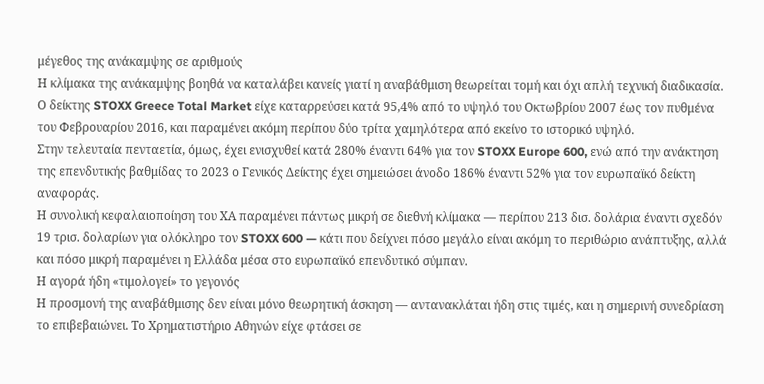μέγεθος της ανάκαμψης σε αριθμούς
Η κλίμακα της ανάκαμψης βοηθά να καταλάβει κανείς γιατί η αναβάθμιση θεωρείται τομή και όχι απλή τεχνική διαδικασία. Ο δείκτης STOXX Greece Total Market είχε καταρρεύσει κατά 95,4% από το υψηλό του Οκτωβρίου 2007 έως τον πυθμένα του Φεβρουαρίου 2016, και παραμένει ακόμη περίπου δύο τρίτα χαμηλότερα από εκείνο το ιστορικό υψηλό.
Στην τελευταία πενταετία, όμως, έχει ενισχυθεί κατά 280% έναντι 64% για τον STOXX Europe 600, ενώ από την ανάκτηση της επενδυτικής βαθμίδας το 2023 ο Γενικός Δείκτης έχει σημειώσει άνοδο 186% έναντι 52% για τον ευρωπαϊκό δείκτη αναφοράς.
Η συνολική κεφαλαιοποίηση του ΧΑ παραμένει πάντως μικρή σε διεθνή κλίμακα — περίπου 213 δισ. δολάρια έναντι σχεδόν 19 τρισ. δολαρίων για ολόκληρο τον STOXX 600 — κάτι που δείχνει πόσο μεγάλο είναι ακόμη το περιθώριο ανάπτυξης, αλλά και πόσο μικρή παραμένει η Ελλάδα μέσα στο ευρωπαϊκό επενδυτικό σύμπαν.
Η αγορά ήδη «τιμολογεί» το γεγονός
Η προσμονή της αναβάθμισης δεν είναι μόνο θεωρητική άσκηση — αντανακλάται ήδη στις τιμές, και η σημερινή συνεδρίαση το επιβεβαιώνει. Το Χρηματιστήριο Αθηνών είχε φτάσει σε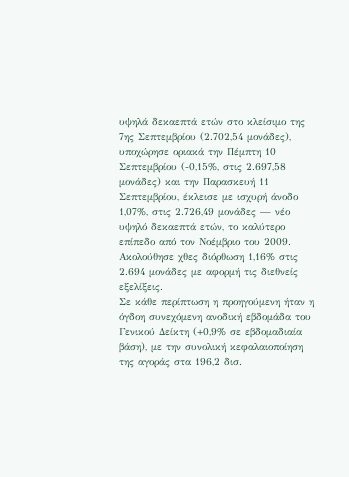υψηλά δεκαεπτά ετών στο κλείσιμο της 7ης Σεπτεμβρίου (2.702,54 μονάδες), υποχώρησε οριακά την Πέμπτη 10 Σεπτεμβρίου (-0,15%, στις 2.697,58 μονάδες) και την Παρασκευή 11 Σεπτεμβρίου, έκλεισε με ισχυρή άνοδο 1,07%, στις 2.726,49 μονάδες — νέο υψηλό δεκαεπτά ετών, το καλύτερο επίπεδο από τον Νοέμβριο του 2009. Ακολούθησε χθες διόρθωση 1,16% στις 2.694 μονάδες με αφορμή τις διεθνείς εξελίξεις.
Σε κάθε περίπτωση η προηγούμενη ήταν η όγδοη συνεχόμενη ανοδική εβδομάδα του Γενικού Δείκτη (+0,9% σε εβδομαδιαία βάση), με την συνολική κεφαλαιοποίηση της αγοράς στα 196,2 δισ.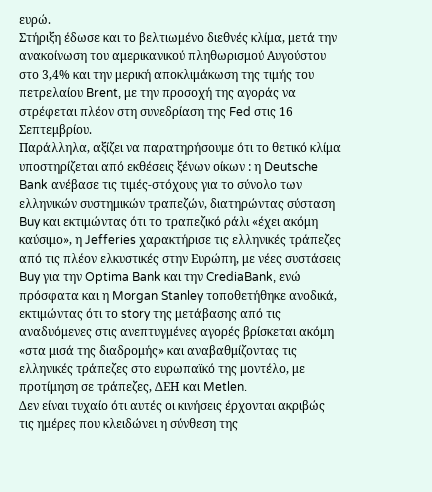ευρώ.
Στήριξη έδωσε και το βελτιωμένο διεθνές κλίμα, μετά την ανακοίνωση του αμερικανικού πληθωρισμού Αυγούστου στο 3,4% και την μερική αποκλιμάκωση της τιμής του πετρελαίου Brent, με την προσοχή της αγοράς να στρέφεται πλέον στη συνεδρίαση της Fed στις 16 Σεπτεμβρίου.
Παράλληλα, αξίζει να παρατηρήσουμε ότι το θετικό κλίμα υποστηρίζεται από εκθέσεις ξένων οίκων : η Deutsche Bank ανέβασε τις τιμές-στόχους για το σύνολο των ελληνικών συστημικών τραπεζών, διατηρώντας σύσταση Buy και εκτιμώντας ότι το τραπεζικό ράλι «έχει ακόμη καύσιμο», η Jefferies χαρακτήρισε τις ελληνικές τράπεζες από τις πλέον ελκυστικές στην Ευρώπη, με νέες συστάσεις Buy για την Optima Bank και την CrediaBank, ενώ πρόσφατα και η Morgan Stanley τοποθετήθηκε ανοδικά, εκτιμώντας ότι το story της μετάβασης από τις αναδυόμενες στις ανεπτυγμένες αγορές βρίσκεται ακόμη «στα μισά της διαδρομής» και αναβαθμίζοντας τις ελληνικές τράπεζες στο ευρωπαϊκό της μοντέλο, με προτίμηση σε τράπεζες, ΔΕΗ και Metlen.
Δεν είναι τυχαίο ότι αυτές οι κινήσεις έρχονται ακριβώς τις ημέρες που κλειδώνει η σύνθεση της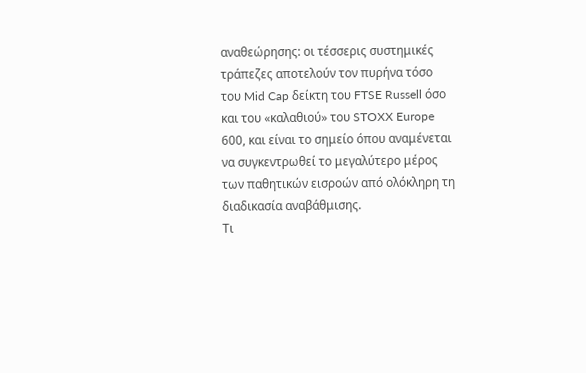αναθεώρησης: οι τέσσερις συστημικές τράπεζες αποτελούν τον πυρήνα τόσο του Mid Cap δείκτη του FTSE Russell όσο και του «καλαθιού» του STOXX Europe 600, και είναι το σημείο όπου αναμένεται να συγκεντρωθεί το μεγαλύτερο μέρος των παθητικών εισροών από ολόκληρη τη διαδικασία αναβάθμισης.
Τι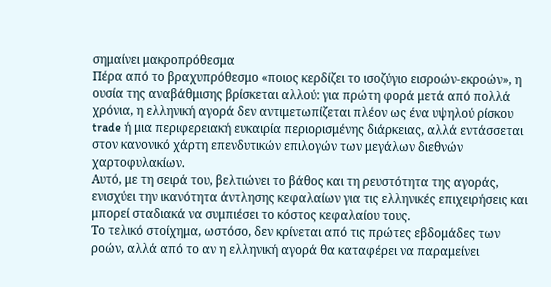σημαίνει μακροπρόθεσμα
Πέρα από το βραχυπρόθεσμο «ποιος κερδίζει το ισοζύγιο εισροών-εκροών», η ουσία της αναβάθμισης βρίσκεται αλλού: για πρώτη φορά μετά από πολλά χρόνια, η ελληνική αγορά δεν αντιμετωπίζεται πλέον ως ένα υψηλού ρίσκου trade ή μια περιφερειακή ευκαιρία περιορισμένης διάρκειας, αλλά εντάσσεται στον κανονικό χάρτη επενδυτικών επιλογών των μεγάλων διεθνών χαρτοφυλακίων.
Αυτό, με τη σειρά του, βελτιώνει το βάθος και τη ρευστότητα της αγοράς, ενισχύει την ικανότητα άντλησης κεφαλαίων για τις ελληνικές επιχειρήσεις και μπορεί σταδιακά να συμπιέσει το κόστος κεφαλαίου τους.
Το τελικό στοίχημα, ωστόσο, δεν κρίνεται από τις πρώτες εβδομάδες των ροών, αλλά από το αν η ελληνική αγορά θα καταφέρει να παραμείνει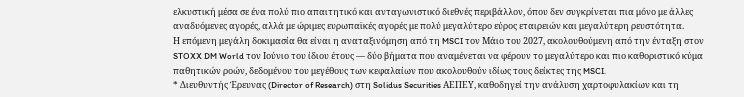ελκυστική μέσα σε ένα πολύ πιο απαιτητικό και ανταγωνιστικό διεθνές περιβάλλον, όπου δεν συγκρίνεται πια μόνο με άλλες αναδυόμενες αγορές, αλλά με ώριμες ευρωπαϊκές αγορές με πολύ μεγαλύτερο εύρος εταιρειών και μεγαλύτερη ρευστότητα.
Η επόμενη μεγάλη δοκιμασία θα είναι η αναταξινόμηση από τη MSCI τον Μάιο του 2027, ακολουθούμενη από την ένταξη στον STOXX DM World τον Ιούνιο του ίδιου έτους — δύο βήματα που αναμένεται να φέρουν το μεγαλύτερο και πιο καθοριστικό κύμα παθητικών ροών, δεδομένου του μεγέθους των κεφαλαίων που ακολουθούν ιδίως τους δείκτες της MSCI.
* Διευθυντής Έρευνας (Director of Research) στη Solidus Securities ΑΕΠΕΥ, καθοδηγεί την ανάλυση χαρτοφυλακίων και τη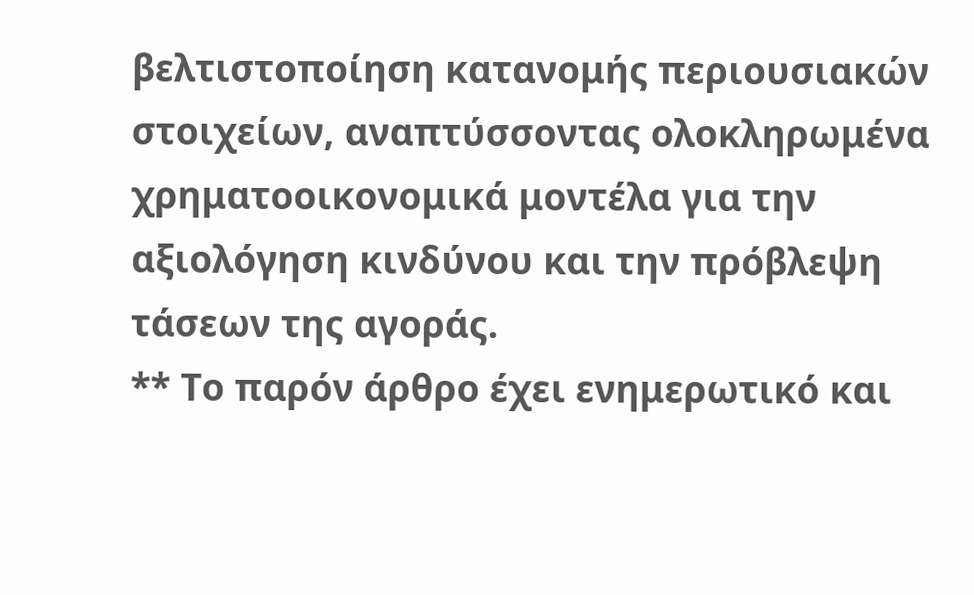βελτιστοποίηση κατανομής περιουσιακών στοιχείων, αναπτύσσοντας ολοκληρωμένα χρηματοοικονομικά μοντέλα για την αξιολόγηση κινδύνου και την πρόβλεψη τάσεων της αγοράς.
** Το παρόν άρθρο έχει ενημερωτικό και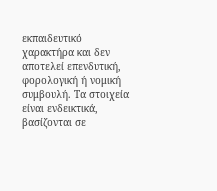εκπαιδευτικό χαρακτήρα και δεν αποτελεί επενδυτική, φορολογική ή νομική συμβουλή. Τα στοιχεία είναι ενδεικτικά, βασίζονται σε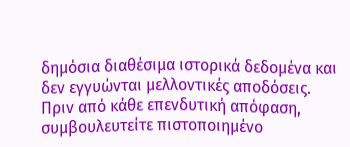δημόσια διαθέσιμα ιστορικά δεδομένα και δεν εγγυώνται μελλοντικές αποδόσεις. Πριν από κάθε επενδυτική απόφαση, συμβουλευτείτε πιστοποιημένο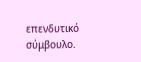επενδυτικό σύμβουλο.